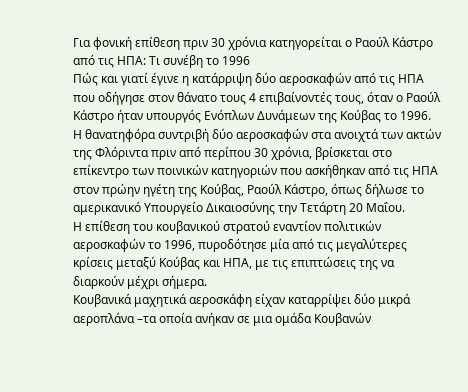Για φονική επίθεση πριν 30 χρόνια κατηγορείται ο Ραούλ Κάστρο από τις ΗΠΑ: Τι συνέβη το 1996
Πώς και γιατί έγινε η κατάρριψη δύο αεροσκαφών από τις ΗΠΑ που οδήγησε στον θάνατο τους 4 επιβαίνοντές τους, όταν ο Ραούλ Κάστρο ήταν υπουργός Ενόπλων Δυνάμεων της Κούβας το 1996.
Η θανατηφόρα συντριβή δύο αεροσκαφών στα ανοιχτά των ακτών της Φλόριντα πριν από περίπου 30 χρόνια, βρίσκεται στο επίκεντρο των ποινικών κατηγοριών που ασκήθηκαν από τις ΗΠΑ στον πρώην ηγέτη της Κούβας, Ραούλ Κάστρο, όπως δήλωσε το αμερικανικό Υπουργείο Δικαιοσύνης την Τετάρτη 20 Μαΐου.
Η επίθεση του κουβανικού στρατού εναντίον πολιτικών αεροσκαφών το 1996, πυροδότησε μία από τις μεγαλύτερες κρίσεις μεταξύ Κούβας και ΗΠΑ, με τις επιπτώσεις της να διαρκούν μέχρι σήμερα.
Κουβανικά μαχητικά αεροσκάφη είχαν καταρρίψει δύο μικρά αεροπλάνα –τα οποία ανήκαν σε μια ομάδα Κουβανών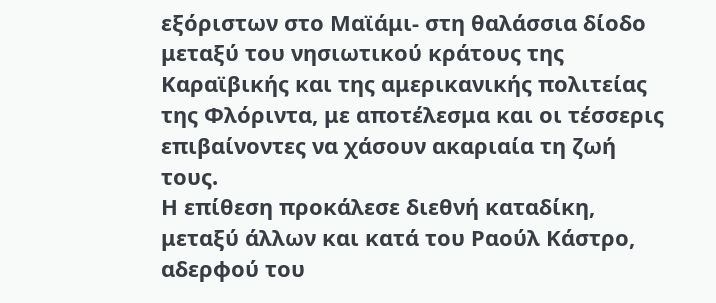εξόριστων στο Μαϊάμι- στη θαλάσσια δίοδο μεταξύ του νησιωτικού κράτους της Καραϊβικής και της αμερικανικής πολιτείας της Φλόριντα, με αποτέλεσμα και οι τέσσερις επιβαίνοντες να χάσουν ακαριαία τη ζωή τους.
Η επίθεση προκάλεσε διεθνή καταδίκη, μεταξύ άλλων και κατά του Ραούλ Κάστρο, αδερφού του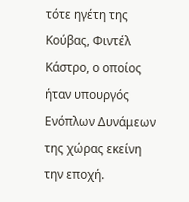τότε ηγέτη της Κούβας, Φιντέλ Κάστρο, ο οποίος ήταν υπουργός Ενόπλων Δυνάμεων της χώρας εκείνη την εποχή.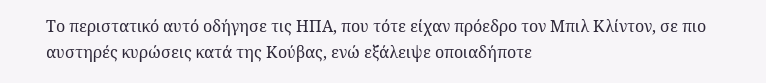Το περιστατικό αυτό οδήγησε τις ΗΠΑ, που τότε είχαν πρόεδρο τον Μπιλ Κλίντον, σε πιο αυστηρές κυρώσεις κατά της Κούβας, ενώ εξάλειψε οποιαδήποτε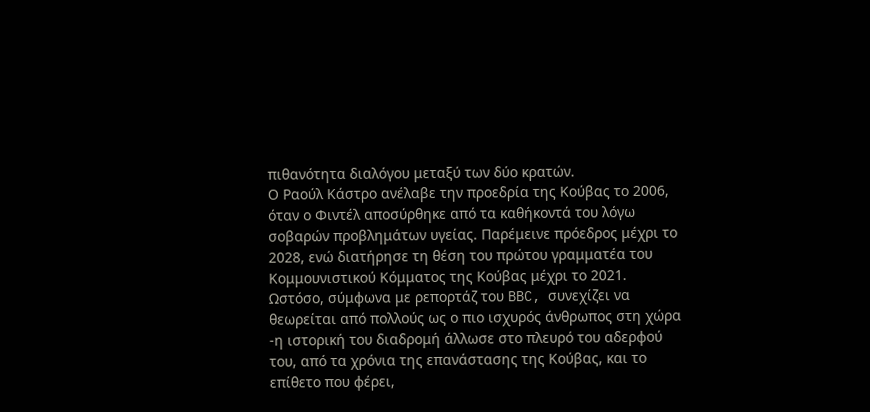πιθανότητα διαλόγου μεταξύ των δύο κρατών.
Ο Ραούλ Κάστρο ανέλαβε την προεδρία της Κούβας το 2006, όταν ο Φιντέλ αποσύρθηκε από τα καθήκοντά του λόγω σοβαρών προβλημάτων υγείας. Παρέμεινε πρόεδρος μέχρι το 2028, ενώ διατήρησε τη θέση του πρώτου γραμματέα του Κομμουνιστικού Κόμματος της Κούβας μέχρι το 2021.
Ωστόσο, σύμφωνα με ρεπορτάζ του BBC, συνεχίζει να θεωρείται από πολλούς ως ο πιο ισχυρός άνθρωπος στη χώρα -η ιστορική του διαδρομή άλλωσε στο πλευρό του αδερφού του, από τα χρόνια της επανάστασης της Κούβας, και το επίθετο που φέρει,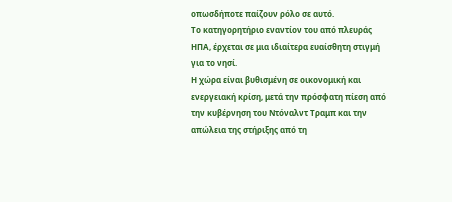οπωσδήποτε παίζουν ρόλο σε αυτό.
Το κατηγορητήριο εναντίον του από πλευράς ΗΠΑ, έρχεται σε μια ιδιαίτερα ευαίσθητη στιγμή για το νησί.
Η χώρα είναι βυθισμένη σε οικονομική και ενεργειακή κρίση, μετά την πρόσφατη πίεση από την κυβέρνηση του Ντόναλντ Τραμπ και την απώλεια της στήριξης από τη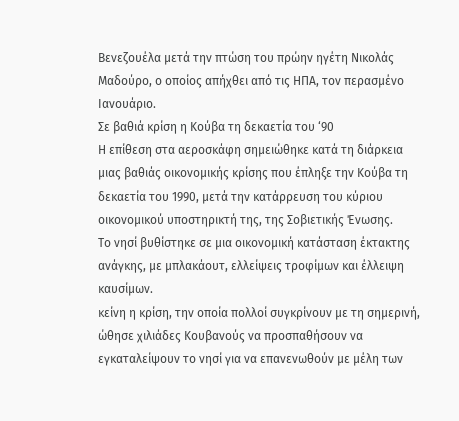Βενεζουέλα μετά την πτώση του πρώην ηγέτη Νικολάς Μαδούρο, ο οποίος απήχθει από τις ΗΠΑ, τον περασμένο Ιανουάριο.
Σε βαθιά κρίση η Κούβα τη δεκαετία του ‘90
Η επίθεση στα αεροσκάφη σημειώθηκε κατά τη διάρκεια μιας βαθιάς οικονομικής κρίσης που έπληξε την Κούβα τη δεκαετία του 1990, μετά την κατάρρευση του κύριου οικονομικού υποστηρικτή της, της Σοβιετικής Ένωσης.
Το νησί βυθίστηκε σε μια οικονομική κατάσταση έκτακτης ανάγκης, με μπλακάουτ, ελλείψεις τροφίμων και έλλειψη καυσίμων.
κείνη η κρίση, την οποία πολλοί συγκρίνουν με τη σημερινή, ώθησε χιλιάδες Κουβανούς να προσπαθήσουν να εγκαταλείψουν το νησί για να επανενωθούν με μέλη των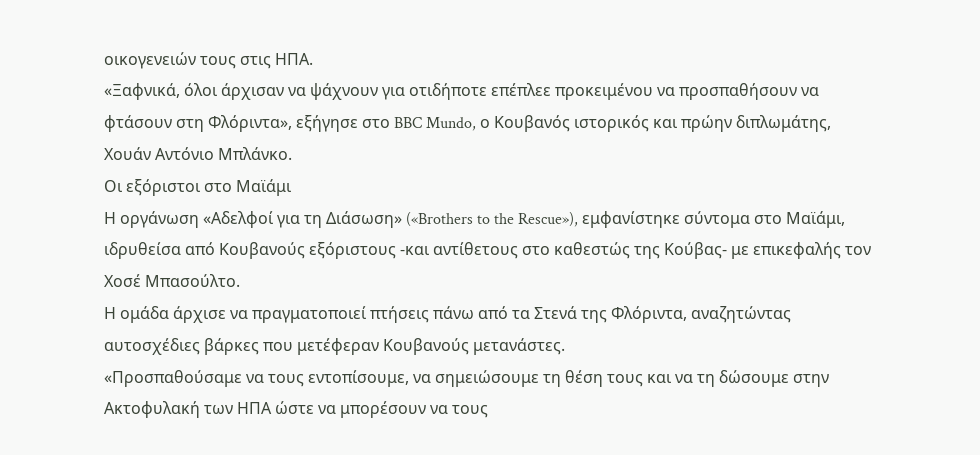οικογενειών τους στις ΗΠΑ.
«Ξαφνικά, όλοι άρχισαν να ψάχνουν για οτιδήποτε επέπλεε προκειμένου να προσπαθήσουν να φτάσουν στη Φλόριντα», εξήγησε στο BBC Mundo, ο Κουβανός ιστορικός και πρώην διπλωμάτης, Χουάν Αντόνιο Μπλάνκο.
Οι εξόριστοι στο Μαϊάμι
Η οργάνωση «Αδελφοί για τη Διάσωση» («Brothers to the Rescue»), εμφανίστηκε σύντομα στο Μαϊάμι, ιδρυθείσα από Κουβανούς εξόριστους -και αντίθετους στο καθεστώς της Κούβας- με επικεφαλής τον Χοσέ Μπασούλτο.
Η ομάδα άρχισε να πραγματοποιεί πτήσεις πάνω από τα Στενά της Φλόριντα, αναζητώντας αυτοσχέδιες βάρκες που μετέφεραν Κουβανούς μετανάστες.
«Προσπαθούσαμε να τους εντοπίσουμε, να σημειώσουμε τη θέση τους και να τη δώσουμε στην Ακτοφυλακή των ΗΠΑ ώστε να μπορέσουν να τους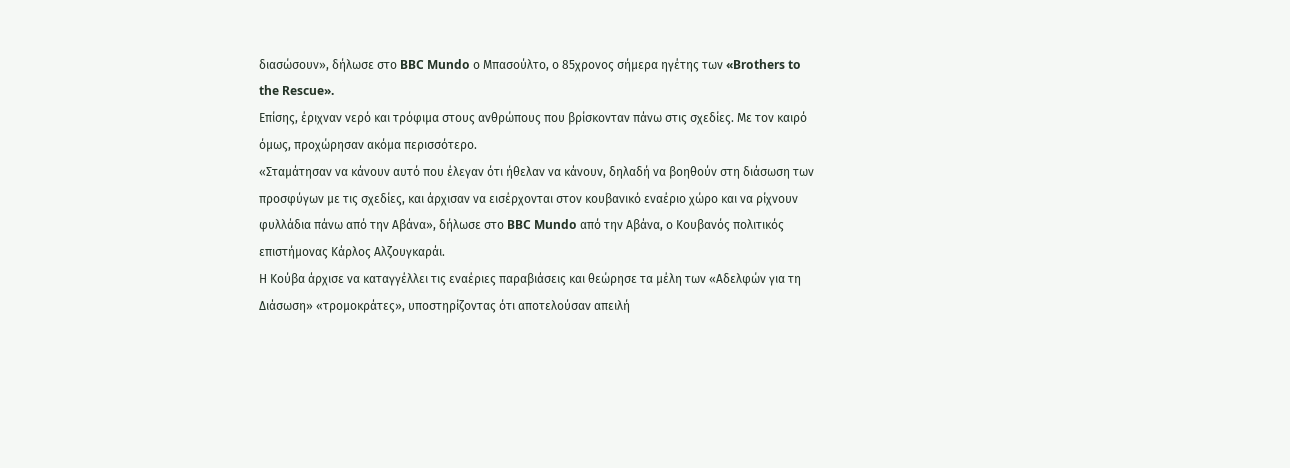διασώσουν», δήλωσε στο BBC Mundo ο Μπασούλτο, ο 85χρονος σήμερα ηγέτης των «Brothers to the Rescue».
Επίσης, έριχναν νερό και τρόφιμα στους ανθρώπους που βρίσκονταν πάνω στις σχεδίες. Με τον καιρό όμως, προχώρησαν ακόμα περισσότερο.
«Σταμάτησαν να κάνουν αυτό που έλεγαν ότι ήθελαν να κάνουν, δηλαδή να βοηθούν στη διάσωση των προσφύγων με τις σχεδίες, και άρχισαν να εισέρχονται στον κουβανικό εναέριο χώρο και να ρίχνουν φυλλάδια πάνω από την Αβάνα», δήλωσε στο BBC Mundo από την Αβάνα, ο Κουβανός πολιτικός επιστήμονας Κάρλος Αλζουγκαράι.
Η Κούβα άρχισε να καταγγέλλει τις εναέριες παραβιάσεις και θεώρησε τα μέλη των «Αδελφών για τη Διάσωση» «τρομοκράτες», υποστηρίζοντας ότι αποτελούσαν απειλή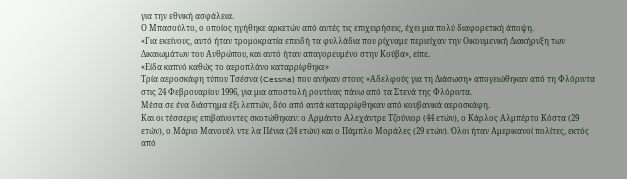για την εθνική ασφάλεια.
Ο Μπασούλτο, ο οποίος ηγήθηκε αρκετών από αυτές τις επιχειρήσεις, έχει μια πολύ διαφορετική άποψη.
«Για εκείνους, αυτό ήταν τρομοκρατία επειδή τα φυλλάδια που ρίχναμε περιείχαν την Οικουμενική Διακήρυξη των Δικαιωμάτων του Ανθρώπου, και αυτό ήταν απαγορευμένο στην Κούβα», είπε.
«Είδα καπνό καθώς το αεροπλάνο καταρρίφθηκε»
Τρία αεροσκάφη τύπου Τσέσνα (Cessna) που ανήκαν στους «Αδελφούς για τη Διάσωση» απογειώθηκαν από τη Φλόριντα στις 24 Φεβρουαρίου 1996, για μια αποστολή ρουτίνας πάνω από τα Στενά της Φλόριντα.
Μέσα σε ένα διάστημα έξι λεπτών, δύο από αυτά καταρρίφθηκαν από κουβανικά αεροσκάφη.
Και οι τέσσερις επιβαίνοντες σκοτώθηκαν: ο Αρμάντο Αλεχάντρε Τζούνιορ (44 ετών), ο Κάρλος Αλμπέρτο Κόστα (29 ετών), ο Μάριο Μανουέλ ντε λα Πένια (24 ετών) και ο Πάμπλο Μοράλες (29 ετών). Όλοι ήταν Αμερικανοί πολίτες, εκτός από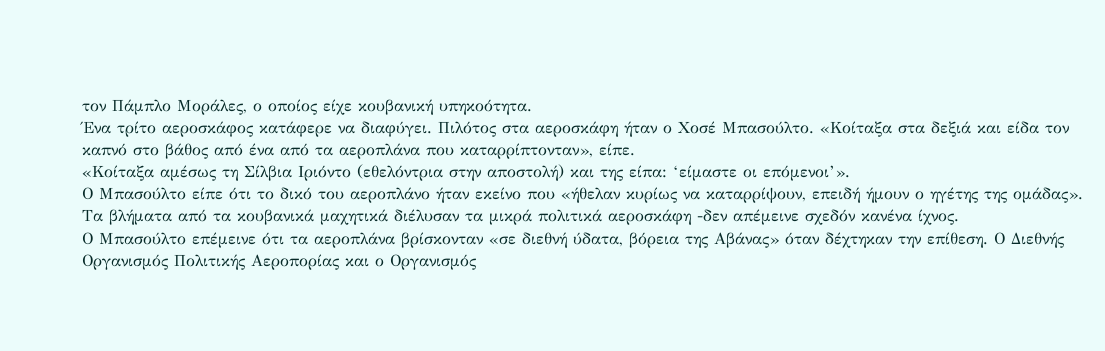τον Πάμπλο Μοράλες, ο οποίος είχε κουβανική υπηκοότητα.
Ένα τρίτο αεροσκάφος κατάφερε να διαφύγει. Πιλότος στα αεροσκάφη ήταν ο Χοσέ Μπασούλτο. «Κοίταξα στα δεξιά και είδα τον καπνό στο βάθος από ένα από τα αεροπλάνα που καταρρίπτονταν», είπε.
«Κοίταξα αμέσως τη Σίλβια Ιριόντο (εθελόντρια στην αποστολή) και της είπα: ‘είμαστε οι επόμενοι’».
Ο Μπασούλτο είπε ότι το δικό του αεροπλάνο ήταν εκείνο που «ήθελαν κυρίως να καταρρίψουν, επειδή ήμουν ο ηγέτης της ομάδας».
Τα βλήματα από τα κουβανικά μαχητικά διέλυσαν τα μικρά πολιτικά αεροσκάφη -δεν απέμεινε σχεδόν κανένα ίχνος.
Ο Μπασούλτο επέμεινε ότι τα αεροπλάνα βρίσκονταν «σε διεθνή ύδατα, βόρεια της Αβάνας» όταν δέχτηκαν την επίθεση. Ο Διεθνής Οργανισμός Πολιτικής Αεροπορίας και ο Οργανισμός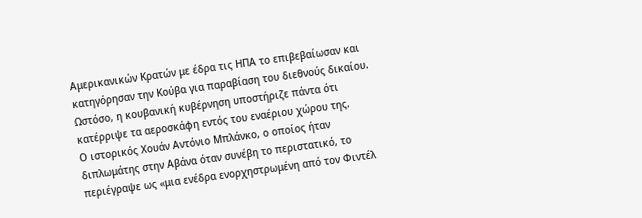Αμερικανικών Κρατών με έδρα τις ΗΠΑ το επιβεβαίωσαν και κατηγόρησαν την Κούβα για παραβίαση του διεθνούς δικαίου.
Ωστόσο, η κουβανική κυβέρνηση υποστήριζε πάντα ότι κατέρριψε τα αεροσκάφη εντός του εναέριου χώρου της.
Ο ιστορικός Χουάν Αντόνιο Μπλάνκο, ο οποίος ήταν διπλωμάτης στην Αβάνα όταν συνέβη το περιστατικό, το περιέγραψε ως «μια ενέδρα ενορχηστρωμένη από τον Φιντέλ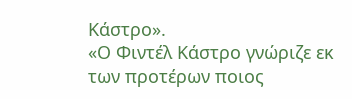Κάστρο».
«Ο Φιντέλ Κάστρο γνώριζε εκ των προτέρων ποιος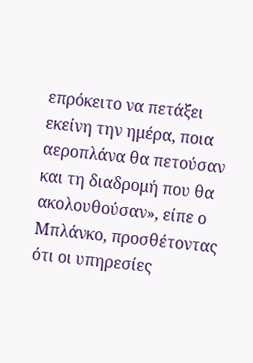επρόκειτο να πετάξει εκείνη την ημέρα, ποια αεροπλάνα θα πετούσαν και τη διαδρομή που θα ακολουθούσαν», είπε ο Μπλάνκο, προσθέτοντας ότι οι υπηρεσίες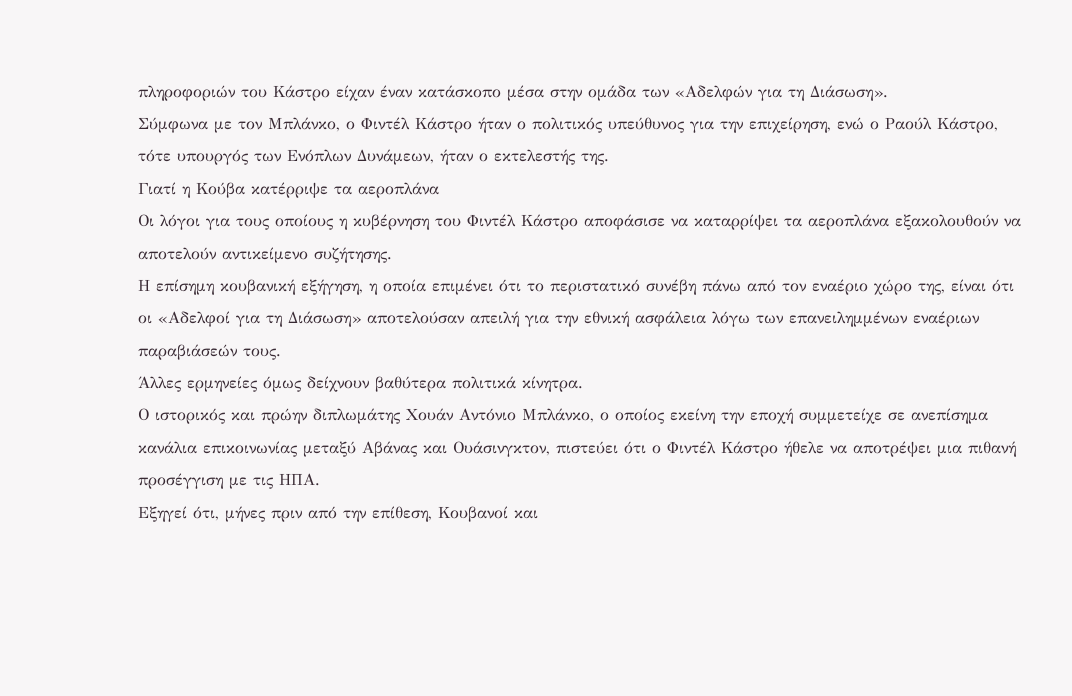πληροφοριών του Κάστρο είχαν έναν κατάσκοπο μέσα στην ομάδα των «Αδελφών για τη Διάσωση».
Σύμφωνα με τον Μπλάνκο, ο Φιντέλ Κάστρο ήταν ο πολιτικός υπεύθυνος για την επιχείρηση, ενώ ο Ραούλ Κάστρο, τότε υπουργός των Ενόπλων Δυνάμεων, ήταν ο εκτελεστής της.
Γιατί η Κούβα κατέρριψε τα αεροπλάνα
Οι λόγοι για τους οποίους η κυβέρνηση του Φιντέλ Κάστρο αποφάσισε να καταρρίψει τα αεροπλάνα εξακολουθούν να αποτελούν αντικείμενο συζήτησης.
Η επίσημη κουβανική εξήγηση, η οποία επιμένει ότι το περιστατικό συνέβη πάνω από τον εναέριο χώρο της, είναι ότι οι «Αδελφοί για τη Διάσωση» αποτελούσαν απειλή για την εθνική ασφάλεια λόγω των επανειλημμένων εναέριων παραβιάσεών τους.
Άλλες ερμηνείες όμως δείχνουν βαθύτερα πολιτικά κίνητρα.
Ο ιστορικός και πρώην διπλωμάτης Χουάν Αντόνιο Μπλάνκο, ο οποίος εκείνη την εποχή συμμετείχε σε ανεπίσημα κανάλια επικοινωνίας μεταξύ Αβάνας και Ουάσινγκτον, πιστεύει ότι ο Φιντέλ Κάστρο ήθελε να αποτρέψει μια πιθανή προσέγγιση με τις ΗΠΑ.
Εξηγεί ότι, μήνες πριν από την επίθεση, Κουβανοί και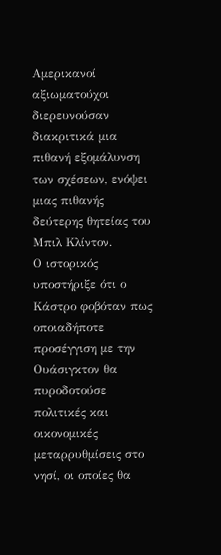Αμερικανοί αξιωματούχοι διερευνούσαν διακριτικά μια πιθανή εξομάλυνση των σχέσεων, ενόψει μιας πιθανής δεύτερης θητείας του Μπιλ Κλίντον.
Ο ιστορικός υποστήριξε ότι ο Κάστρο φοβόταν πως οποιαδήποτε προσέγγιση με την Ουάσιγκτον θα πυροδοτούσε πολιτικές και οικονομικές μεταρρυθμίσεις στο νησί, οι οποίες θα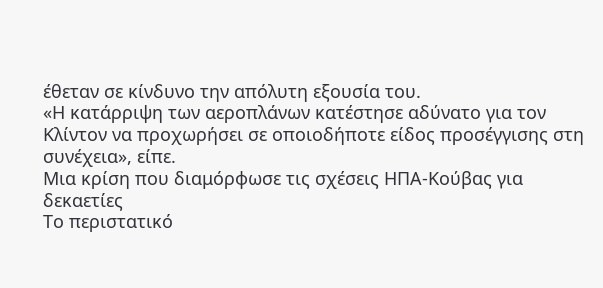έθεταν σε κίνδυνο την απόλυτη εξουσία του.
«Η κατάρριψη των αεροπλάνων κατέστησε αδύνατο για τον Κλίντον να προχωρήσει σε οποιοδήποτε είδος προσέγγισης στη συνέχεια», είπε.
Μια κρίση που διαμόρφωσε τις σχέσεις ΗΠΑ-Κούβας για δεκαετίες
Το περιστατικό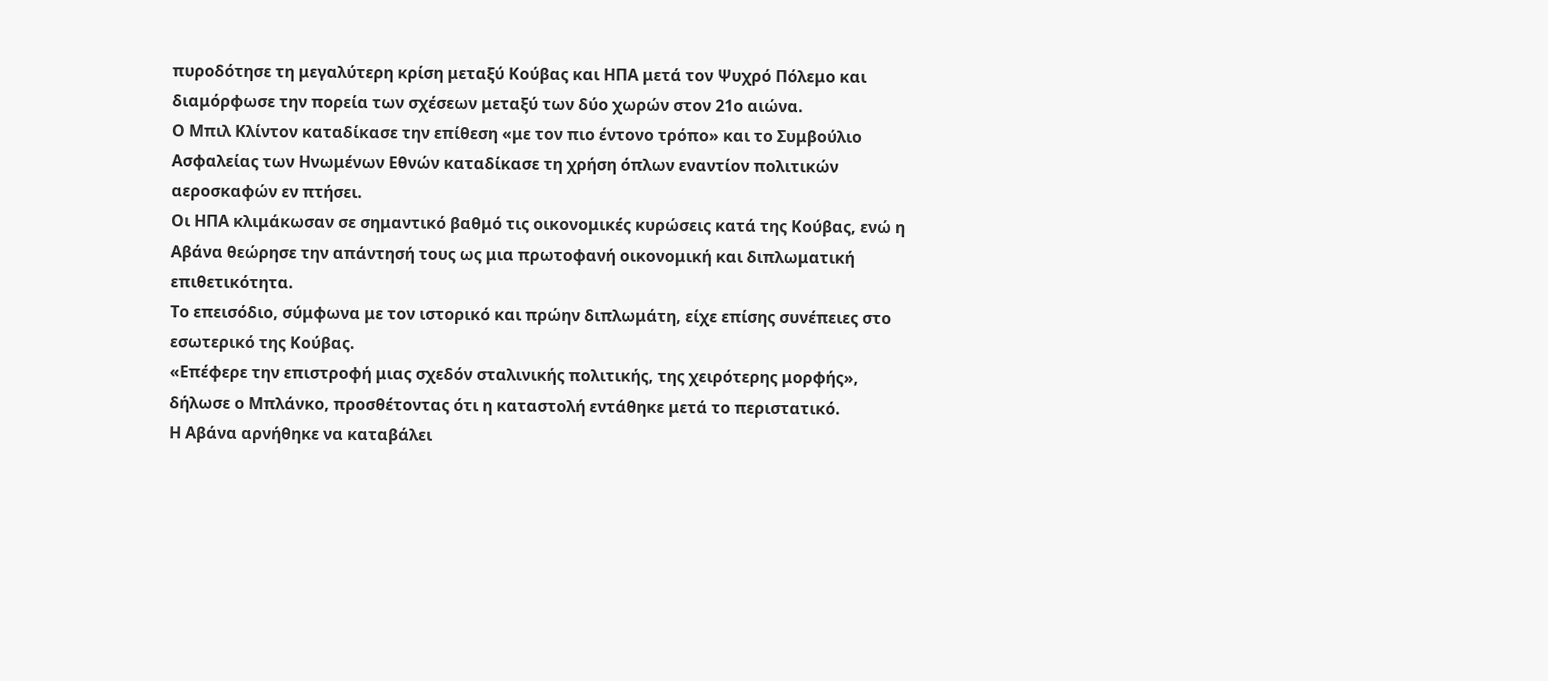πυροδότησε τη μεγαλύτερη κρίση μεταξύ Κούβας και ΗΠΑ μετά τον Ψυχρό Πόλεμο και διαμόρφωσε την πορεία των σχέσεων μεταξύ των δύο χωρών στον 21ο αιώνα.
Ο Μπιλ Κλίντον καταδίκασε την επίθεση «με τον πιο έντονο τρόπο» και το Συμβούλιο Ασφαλείας των Ηνωμένων Εθνών καταδίκασε τη χρήση όπλων εναντίον πολιτικών αεροσκαφών εν πτήσει.
Οι ΗΠΑ κλιμάκωσαν σε σημαντικό βαθμό τις οικονομικές κυρώσεις κατά της Κούβας, ενώ η Αβάνα θεώρησε την απάντησή τους ως μια πρωτοφανή οικονομική και διπλωματική επιθετικότητα.
Το επεισόδιο, σύμφωνα με τον ιστορικό και πρώην διπλωμάτη, είχε επίσης συνέπειες στο εσωτερικό της Κούβας.
«Επέφερε την επιστροφή μιας σχεδόν σταλινικής πολιτικής, της χειρότερης μορφής», δήλωσε ο Μπλάνκο, προσθέτοντας ότι η καταστολή εντάθηκε μετά το περιστατικό.
Η Αβάνα αρνήθηκε να καταβάλει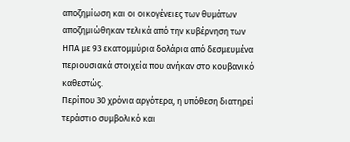αποζημίωση και οι οικογένειες των θυμάτων αποζημιώθηκαν τελικά από την κυβέρνηση των ΗΠΑ με 93 εκατομμύρια δολάρια από δεσμευμένα περιουσιακά στοιχεία που ανήκαν στο κουβανικό καθεστώς.
Περίπου 30 χρόνια αργότερα, η υπόθεση διατηρεί τεράστιο συμβολικό και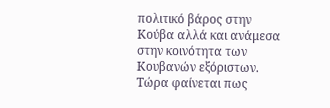πολιτικό βάρος στην Κούβα αλλά και ανάμεσα στην κοινότητα των Κουβανών εξόριστων. Τώρα φαίνεται πως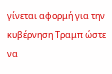γίνεται αφορμή για την κυβέρνηση Τραμπ ώστε να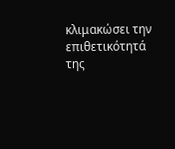κλιμακώσει την επιθετικότητά της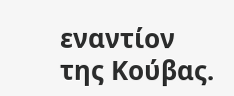εναντίον της Κούβας.